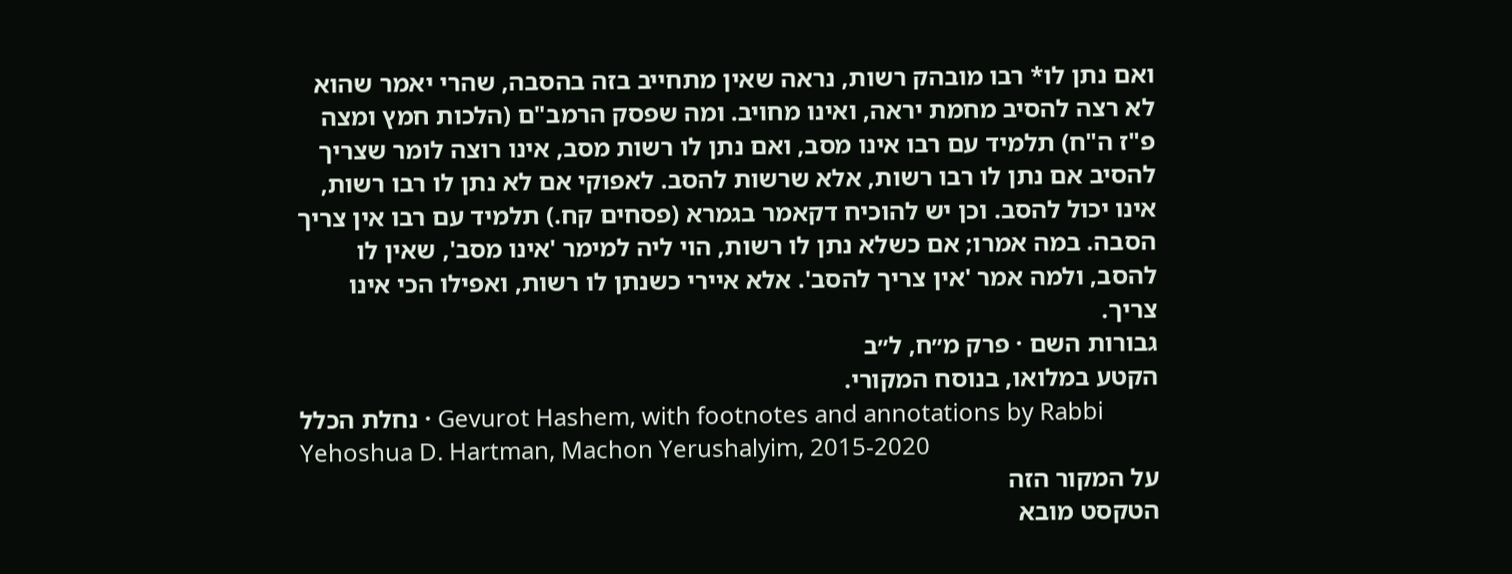ואם נתן לו* רבו מובהק רשות, נראה שאין מתחייב בזה בהסבה, שהרי יאמר שהוא לא רצה להסיב מחמת יראה, ואינו מחויב. ומה שפסק הרמב"ם (הלכות חמץ ומצה פ"ז ה"ח) תלמיד עם רבו אינו מסב, ואם נתן לו רשות מסב, אינו רוצה לומר שצריך להסיב אם נתן לו רבו רשות, אלא שרשות להסב. לאפוקי אם לא נתן לו רבו רשות, אינו יכול להסב. וכן יש להוכיח דקאמר בגמרא (פסחים קח.) תלמיד עם רבו אין צריך הסבה. במה אמרו; אם כשלא נתן לו רשות, הוי ליה למימר 'אינו מסב', שאין לו להסב, ולמה אמר 'אין צריך להסב'. אלא איירי כשנתן לו רשות, ואפילו הכי אינו צריך.
גבורות השם · פרק מ״ח, ל״ב
הקטע במלואו, בנוסח המקורי.
נחלת הכלל · Gevurot Hashem, with footnotes and annotations by Rabbi Yehoshua D. Hartman, Machon Yerushalyim, 2015-2020
על המקור הזה
הטקסט מובא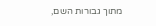מתוך גבורות השם,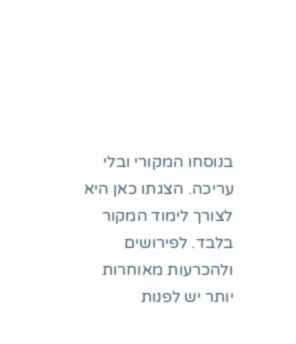בנוסחו המקורי ובלי עריכה. הצגתו כאן היא לצורך לימוד המקור בלבד. לפירושים ולהכרעות מאוחרות יותר יש לפנות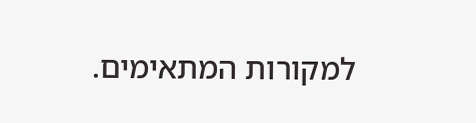למקורות המתאימים.